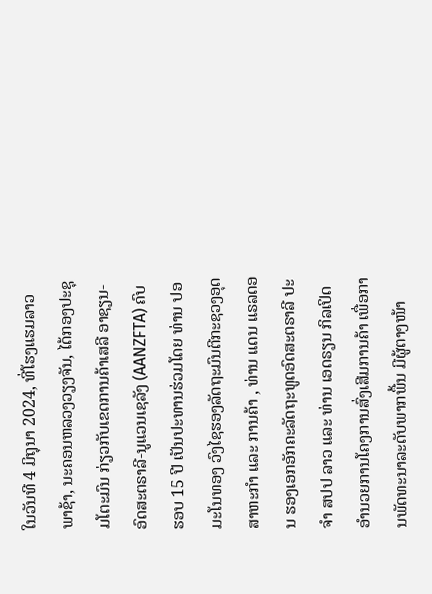ໃນວັນທີ 4 ມິຖຸນາ 2024, ທີ່ໂຮງແຮມລາວພາຊ້າ, ນະຄອນຫລວງວຽງຈັນ, ໄດ້ກອງປະຊຸມໂຕະມົນ ກ່ຽວກັບເຂດການຄ້າເສລີ ອາຊຽນ-ອົດສະຕຣາລີ-ນູແວນເຊລັງ (AANZFTA) ຄົບຮອບ 15 ປີ ເປັນປະທານຮ່ວມໂດຍ ທ່ານ ປອ ມະໂນທອງ ວົງໄຊຮອງລັດຖະມົນຕີກະຊວງອຸດສາຫະກໍາ ແລະ ການຄ້າ , ທ່ານ ແດນ ແຣລດອນ ຮອງເອກອັກຄະລັດຖະທູດອົດສະຕຣາລີ ປະຈໍາ ສປປ ລາວ ແລະ ທ່ານ ເອດຣຽນ ກິລເປິດ ອໍານວຍການໂຄງການສົ່ງເສີມການຄ້າ ເພື່ອການພັດທະນາລະດັບພາກພື້ນ ມີຜູ້ຕາງໜ້າ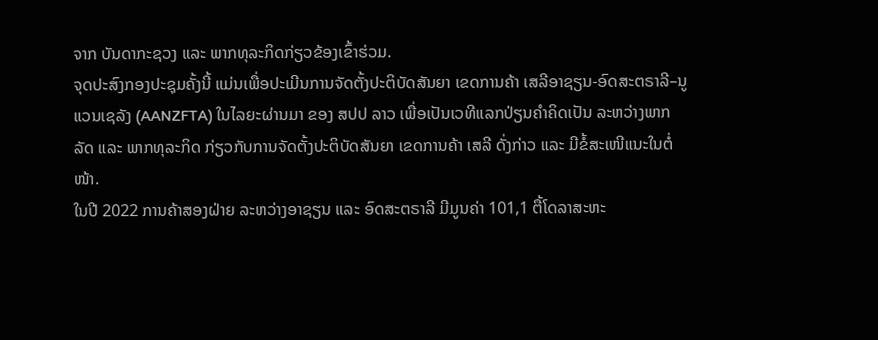ຈາກ ບັນດາກະຊວງ ແລະ ພາກທຸລະກິດກ່ຽວຂ້ອງເຂົ້າຮ່ວມ.
ຈຸດປະສົງກອງປະຊຸມຄັ້ງນີ້ ແມ່ນເພື່ອປະເມີນການຈັດຕັ້ງປະຕິບັດສັນຍາ ເຂດການຄ້າ ເສລີອາຊຽນ-ອົດສະຕຣາລີ–ນູແວນເຊລັງ (AANZFTA) ໃນໄລຍະຜ່ານມາ ຂອງ ສປປ ລາວ ເພື່ອເປັນເວທີແລກປ່ຽນຄໍາຄິດເປັນ ລະຫວ່າງພາກລັດ ແລະ ພາກທຸລະກິດ ກ່ຽວກັບການຈັດຕັ້ງປະຕິບັດສັນຍາ ເຂດການຄ້າ ເສລີ ດັ່ງກ່າວ ແລະ ມີຂໍ້ສະເໜີແນະໃນຕໍ່ໜ້າ.
ໃນປີ 2022 ການຄ້າສອງຝ່າຍ ລະຫວ່າງອາຊຽນ ແລະ ອົດສະຕຣາລີ ມີມູນຄ່າ 101,1 ຕື້ໂດລາສະຫະ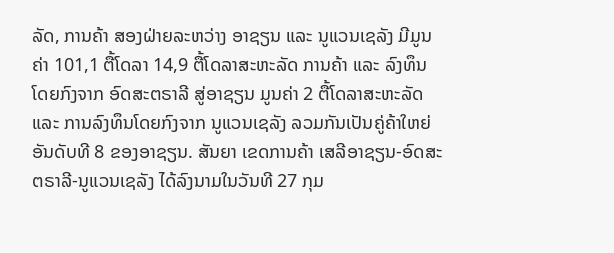ລັດ, ການຄ້າ ສອງຝ່າຍລະຫວ່າງ ອາຊຽນ ແລະ ນູແວນເຊລັງ ມີມູນຄ່າ 101,1 ຕື້ໂດລາ 14,9 ຕື້ໂດລາສະຫະລັດ ການຄ້າ ແລະ ລົງທຶນໂດຍກົງຈາກ ອົດສະຕຣາລີ ສູ່ອາຊຽນ ມູນຄ່າ 2 ຕື້ໂດລາສະຫະລັດ ແລະ ການລົງທຶນໂດຍກົງຈາກ ນູແວນເຊລັງ ລວມກັນເປັນຄູ່ຄ້າໃຫຍ່ອັນດັບທີ 8 ຂອງອາຊຽນ. ສັນຍາ ເຂດການຄ້າ ເສລີອາຊຽນ-ອົດສະຕຣາລີ-ນູແວນເຊລັງ ໄດ້ລົງນາມໃນວັນທີ 27 ກຸມ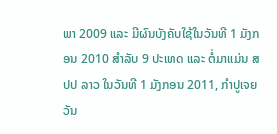ພາ 2009 ແລະ ມີຜົນບັງຄັບໃຊ້ໃນວັນທີ 1 ມັງກອນ 2010 ສໍາລັບ 9 ປະເທດ ແລະ ຕໍ່ມາແມ່ນ ສປປ ລາວ ໃນວັນທີ 1 ມັງກອນ 2011, ກໍາປູເຈຍ ວັນ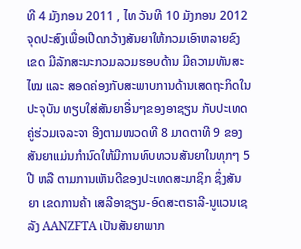ທີ 4 ມັງກອນ 2011 , ໄທ ວັນທີ 10 ມັງກອນ 2012 ຈຸດປະສົງເພື່ອເປີດກວ້າງສັນຍາໃຫ້ກວມເອົາຫລາຍຂົງເຂດ ມີລັກສະນະກວມລວມຮອບດ້ານ ມີຄວາມທັນສະໄໝ ແລະ ສອດຄ່ອງກັບສະພາບການດ້ານເສດຖະກິດໃນປະຈຸບັນ ທຽບໃສ່ສັນຍາອື່ນໆຂອງອາຊຽນ ກັບປະເທດຄູ່ຮ່ວມເຈລະຈາ ອີງຕາມໜວດທີ 8 ມາດຕາທີ 9 ຂອງສັນຍາແມ່ນກໍານົດໃຫ້ມີການທົບທວນສັນຍາໃນທຸກໆ 5 ປີ ຫລື ຕາມການເຫັນດີຂອງປະເທດສະມາຊິກ ຊຶ່ງສັນຍາ ເຂດການຄ້າ ເສລີອາຊຽນ-ອົດສະຕຣາລີ-ນູແວນເຊລັງ AANZFTA ເປັນສັນຍາພາກ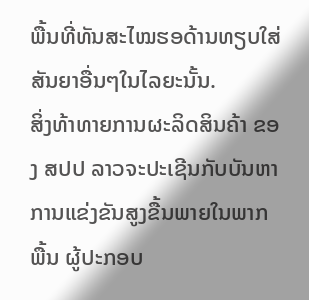ພື້ນທີ່ທັນສະໄໝຮອດ້ານທຽບໃສ່ສັນຍາອື່ນໆໃນໄລຍະນັ້ນ.
ສິ່ງທ້າທາຍການຜະລິດສິນຄ້າ ຂອງ ສປປ ລາວຈະປະເຊີນກັບບັນຫາການແຂ່ງຂັນສູງຂື້ນພາຍໃນພາກພື້ນ ຜູ້ປະກອບ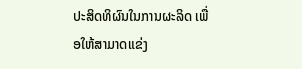ປະສິດທິຜົນໃນການຜະລິດ ເພື່ອໃຫ້ສາມາດແຂ່ງ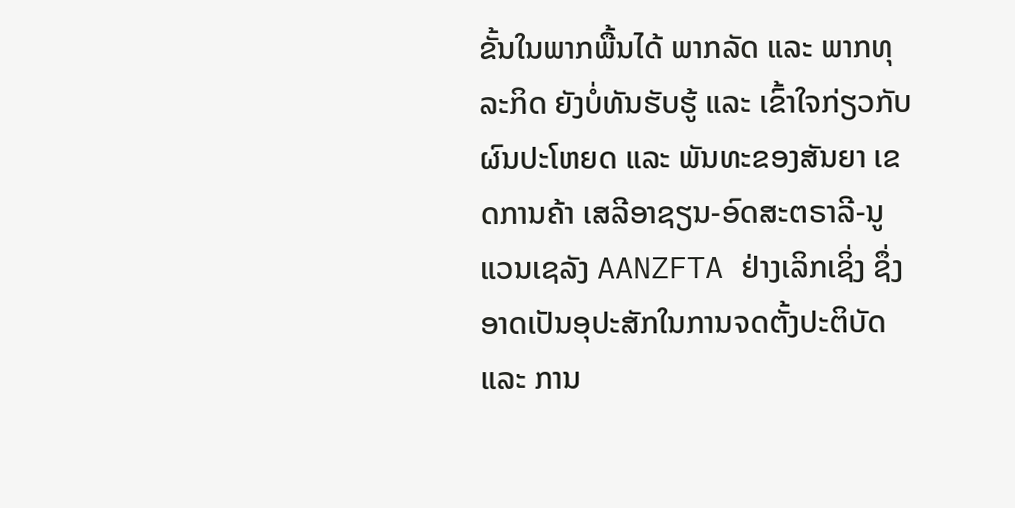ຂັ້ນໃນພາກພື້ນໄດ້ ພາກລັດ ແລະ ພາກທຸລະກິດ ຍັງບໍ່ທັນຮັບຮູ້ ແລະ ເຂົ້າໃຈກ່ຽວກັບຜົນປະໂຫຍດ ແລະ ພັນທະຂອງສັນຍາ ເຂດການຄ້າ ເສລີອາຊຽນ-ອົດສະຕຣາລີ-ນູແວນເຊລັງ AANZFTA ຢ່າງເລິກເຊິ່ງ ຊຶ່ງອາດເປັນອຸປະສັກໃນການຈດຕັ້ງປະຕິບັດ ແລະ ການ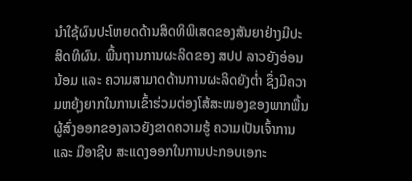ນໍາໃຊ້ຜົນປະໂຫຍດດ້ານສິດທິພິເສດຂອງສັນຍາຢ່າງມີປະສິດທິຜົນ. ພື້ນຖານການຜະລິດຂອງ ສປປ ລາວຍັງອ່ອນນ້ອມ ແລະ ຄວາມສາມາດດ້ານການຜະລິດຍັງຕໍ່າ ຊຶ່ງມີຄວາມຫຍຸ້ງຍາກໃນການເຂົ້າຮ່ວມຕ່ອງໂສ້ສະໜອງຂອງພາກພື້ນ ຜູ້ສົ່ງອອກຂອງລາວຍັງຂາດຄວາມຮູ້ ຄວາມເປັນເຈົ້າການ ແລະ ມືອາຊີບ ສະແດງອອກໃນການປະກອບເອກະ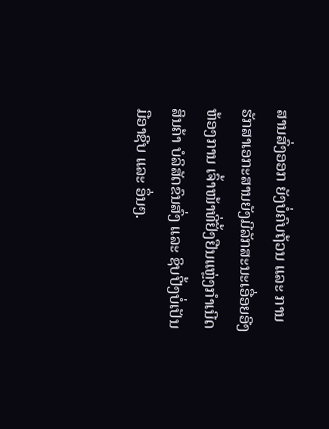ສານສົ່ງອອກ ຍັງບໍ່ຄົບຖ້ວນ ແລະ ການຮັກສາເອກະສານຍັງມີລັກສະນະເອື່ອຍອີງຫ້ອງການ ເຈົ້າໜ້າທີ່ຢັ້ງຢືນແຫຼ່ງກໍາເນີດສິນຄ້າ ບໍລິສັດຂົນສົ່ງ ແລະ ຊິບປີ້ງບໍ່ເປັນມືອາຊີບ ແລະ ອຶ່ນໆ.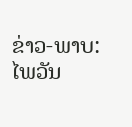ຂ່າວ-ພາບ: ໄພວັນ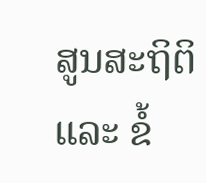ສູນສະຖິຕິ ແລະ ຂໍ້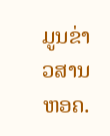ມູນຂ່າວສານ ຫອຄ.